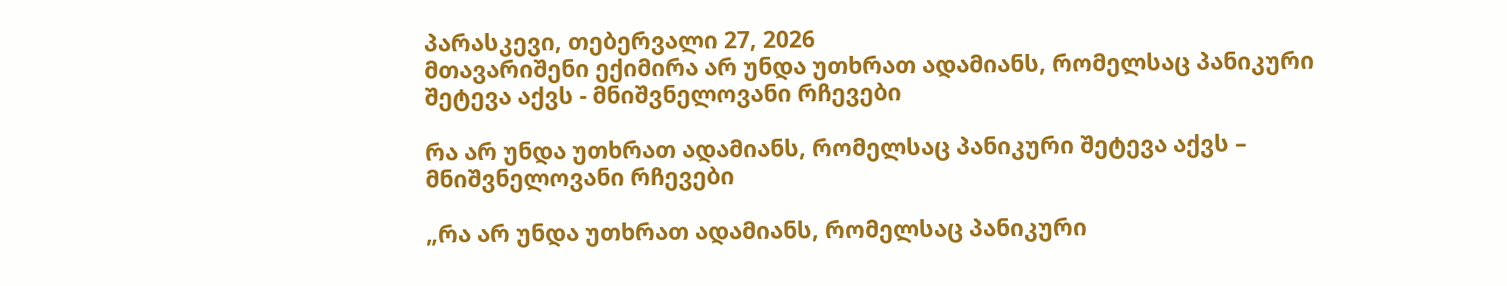პარასკევი, თებერვალი 27, 2026
მთავარიშენი ექიმირა არ უნდა უთხრათ ადამიანს, რომელსაც პანიკური შეტევა აქვს - მნიშვნელოვანი რჩევები

რა არ უნდა უთხრათ ადამიანს, რომელსაც პანიკური შეტევა აქვს – მნიშვნელოვანი რჩევები

„რა არ უნდა უთხრათ ადამიანს, რომელსაც პანიკური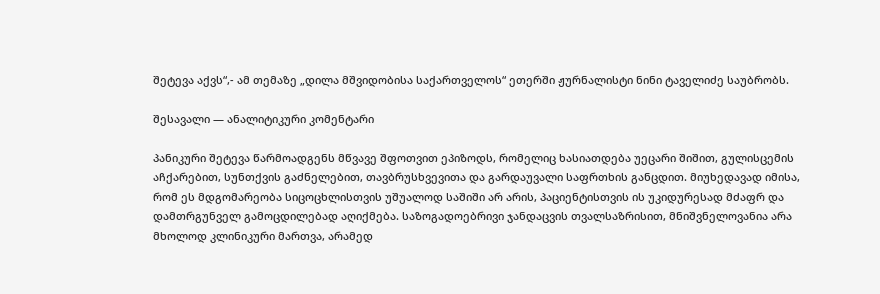შეტევა აქვს“,- ამ თემაზე „დილა მშვიდობისა საქართველოს“ ეთერში ჟურნალისტი ნინი ტაველიძე საუბრობს.

შესავალი — ანალიტიკური კომენტარი

პანიკური შეტევა წარმოადგენს მწვავე შფოთვით ეპიზოდს, რომელიც ხასიათდება უეცარი შიშით, გულისცემის აჩქარებით, სუნთქვის გაძნელებით, თავბრუსხვევითა და გარდაუვალი საფრთხის განცდით. მიუხედავად იმისა, რომ ეს მდგომარეობა სიცოცხლისთვის უშუალოდ საშიში არ არის, პაციენტისთვის ის უკიდურესად მძაფრ და დამთრგუნველ გამოცდილებად აღიქმება. საზოგადოებრივი ჯანდაცვის თვალსაზრისით, მნიშვნელოვანია არა მხოლოდ კლინიკური მართვა, არამედ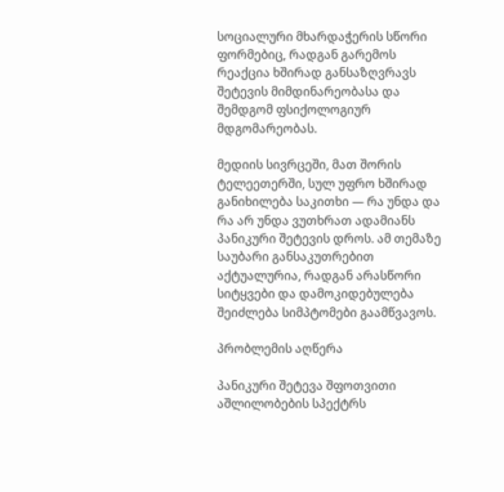სოციალური მხარდაჭერის სწორი ფორმებიც, რადგან გარემოს რეაქცია ხშირად განსაზღვრავს შეტევის მიმდინარეობასა და შემდგომ ფსიქოლოგიურ მდგომარეობას.

მედიის სივრცეში, მათ შორის ტელეეთერში, სულ უფრო ხშირად განიხილება საკითხი — რა უნდა და რა არ უნდა ვუთხრათ ადამიანს პანიკური შეტევის დროს. ამ თემაზე საუბარი განსაკუთრებით აქტუალურია, რადგან არასწორი სიტყვები და დამოკიდებულება შეიძლება სიმპტომები გაამწვავოს.

პრობლემის აღწერა

პანიკური შეტევა შფოთვითი აშლილობების სპექტრს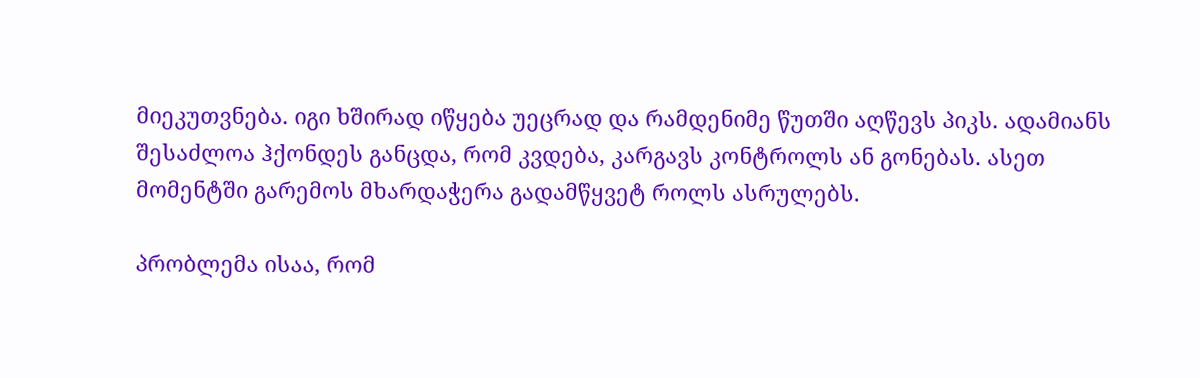მიეკუთვნება. იგი ხშირად იწყება უეცრად და რამდენიმე წუთში აღწევს პიკს. ადამიანს შესაძლოა ჰქონდეს განცდა, რომ კვდება, კარგავს კონტროლს ან გონებას. ასეთ მომენტში გარემოს მხარდაჭერა გადამწყვეტ როლს ასრულებს.

პრობლემა ისაა, რომ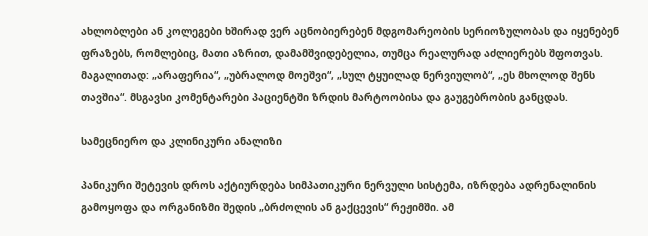ახლობლები ან კოლეგები ხშირად ვერ აცნობიერებენ მდგომარეობის სერიოზულობას და იყენებენ ფრაზებს, რომლებიც, მათი აზრით, დამამშვიდებელია, თუმცა რეალურად აძლიერებს შფოთვას. მაგალითად: „არაფერია“, „უბრალოდ მოეშვი“, „სულ ტყუილად ნერვიულობ“, „ეს მხოლოდ შენს თავშია“. მსგავსი კომენტარები პაციენტში ზრდის მარტოობისა და გაუგებრობის განცდას.

სამეცნიერო და კლინიკური ანალიზი

პანიკური შეტევის დროს აქტიურდება სიმპათიკური ნერვული სისტემა, იზრდება ადრენალინის გამოყოფა და ორგანიზმი შედის „ბრძოლის ან გაქცევის“ რეჟიმში. ამ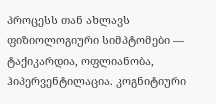პროცესს თან ახლავს ფიზიოლოგიური სიმპტომები — ტაქიკარდია, ოფლიანობა, ჰიპერვენტილაცია. კოგნიტიური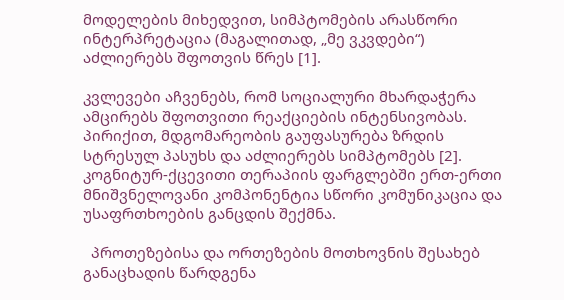მოდელების მიხედვით, სიმპტომების არასწორი ინტერპრეტაცია (მაგალითად, „მე ვკვდები“) აძლიერებს შფოთვის წრეს [1].

კვლევები აჩვენებს, რომ სოციალური მხარდაჭერა ამცირებს შფოთვითი რეაქციების ინტენსივობას. პირიქით, მდგომარეობის გაუფასურება ზრდის სტრესულ პასუხს და აძლიერებს სიმპტომებს [2]. კოგნიტურ-ქცევითი თერაპიის ფარგლებში ერთ-ერთი მნიშვნელოვანი კომპონენტია სწორი კომუნიკაცია და უსაფრთხოების განცდის შექმნა.

  პროთეზებისა და ორთეზების მოთხოვნის შესახებ განაცხადის წარდგენა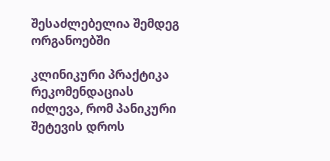შესაძლებელია შემდეგ ორგანოებში

კლინიკური პრაქტიკა რეკომენდაციას იძლევა, რომ პანიკური შეტევის დროს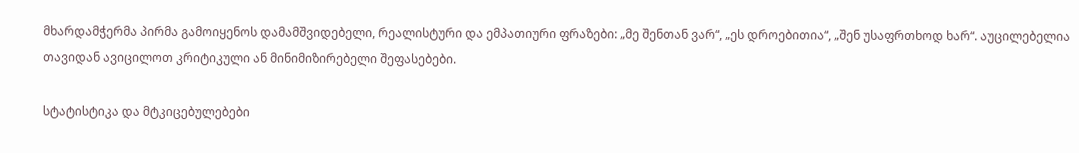მხარდამჭერმა პირმა გამოიყენოს დამამშვიდებელი, რეალისტური და ემპათიური ფრაზები: „მე შენთან ვარ“, „ეს დროებითია“, „შენ უსაფრთხოდ ხარ“. აუცილებელია თავიდან ავიცილოთ კრიტიკული ან მინიმიზირებელი შეფასებები.

სტატისტიკა და მტკიცებულებები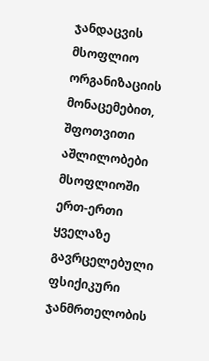ჯანდაცვის მსოფლიო ორგანიზაციის მონაცემებით, შფოთვითი აშლილობები მსოფლიოში ერთ-ერთი ყველაზე გავრცელებული ფსიქიკური ჯანმრთელობის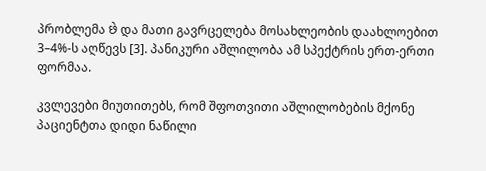პრობლემა છે და მათი გავრცელება მოსახლეობის დაახლოებით 3–4%-ს აღწევს [3]. პანიკური აშლილობა ამ სპექტრის ერთ-ერთი ფორმაა.

კვლევები მიუთითებს, რომ შფოთვითი აშლილობების მქონე პაციენტთა დიდი ნაწილი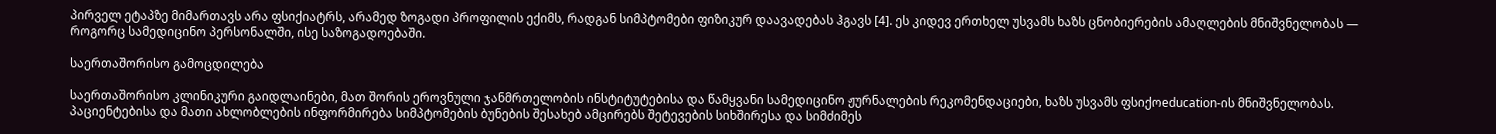პირველ ეტაპზე მიმართავს არა ფსიქიატრს, არამედ ზოგადი პროფილის ექიმს, რადგან სიმპტომები ფიზიკურ დაავადებას ჰგავს [4]. ეს კიდევ ერთხელ უსვამს ხაზს ცნობიერების ამაღლების მნიშვნელობას — როგორც სამედიცინო პერსონალში, ისე საზოგადოებაში.

საერთაშორისო გამოცდილება

საერთაშორისო კლინიკური გაიდლაინები, მათ შორის ეროვნული ჯანმრთელობის ინსტიტუტებისა და წამყვანი სამედიცინო ჟურნალების რეკომენდაციები, ხაზს უსვამს ფსიქოeducation-ის მნიშვნელობას. პაციენტებისა და მათი ახლობლების ინფორმირება სიმპტომების ბუნების შესახებ ამცირებს შეტევების სიხშირესა და სიმძიმეს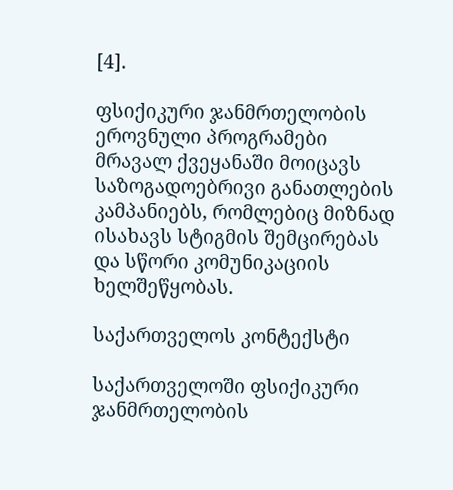[4].

ფსიქიკური ჯანმრთელობის ეროვნული პროგრამები მრავალ ქვეყანაში მოიცავს საზოგადოებრივი განათლების კამპანიებს, რომლებიც მიზნად ისახავს სტიგმის შემცირებას და სწორი კომუნიკაციის ხელშეწყობას.

საქართველოს კონტექსტი

საქართველოში ფსიქიკური ჯანმრთელობის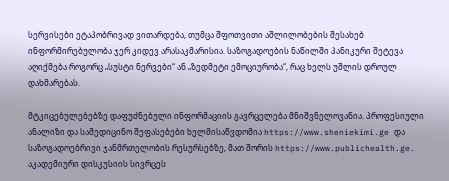სერვისები ეტაპობრივად ვითარდება, თუმცა შფოთვითი აშლილობების შესახებ ინფორმირებულობა ჯერ კიდევ არასაკმარისია. საზოგადოების ნაწილში პანიკური შეტევა აღიქმება როგორც „სუსტი ნერვები“ ან „ზედმეტი ემოციურობა“, რაც ხელს უშლის დროულ დახმარებას.

მტკიცებულებებზე დაფუძნებული ინფორმაციის გავრცელება მნიშვნელოვანია. პროფესიული ანალიზი და სამედიცინო შეფასებები ხელმისაწვდომია https://www.sheniekimi.ge და საზოგადოებრივი ჯანმრთელობის რესურსებზე, მათ შორის https://www.publichealth.ge. აკადემიური დისკუსიის სივრცეს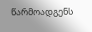წარმოადგენს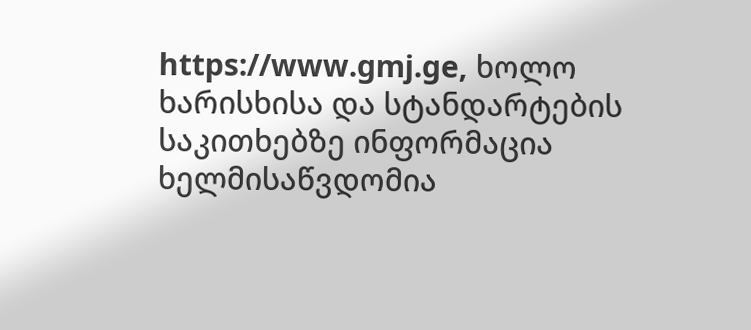https://www.gmj.ge, ხოლო ხარისხისა და სტანდარტების საკითხებზე ინფორმაცია ხელმისაწვდომია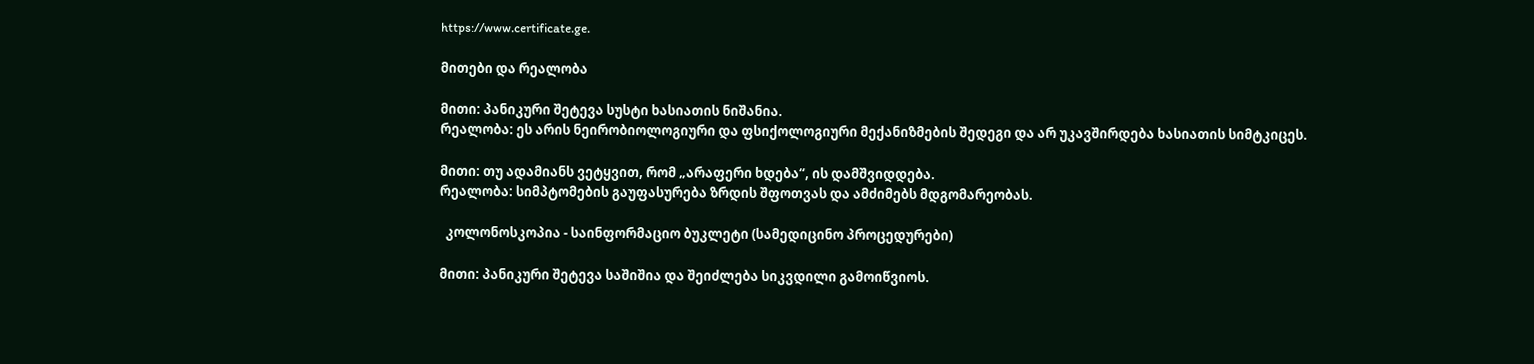https://www.certificate.ge.

მითები და რეალობა

მითი: პანიკური შეტევა სუსტი ხასიათის ნიშანია.
რეალობა: ეს არის ნეირობიოლოგიური და ფსიქოლოგიური მექანიზმების შედეგი და არ უკავშირდება ხასიათის სიმტკიცეს.

მითი: თუ ადამიანს ვეტყვით, რომ „არაფერი ხდება“, ის დამშვიდდება.
რეალობა: სიმპტომების გაუფასურება ზრდის შფოთვას და ამძიმებს მდგომარეობას.

  კოლონოსკოპია - საინფორმაციო ბუკლეტი (სამედიცინო პროცედურები)

მითი: პანიკური შეტევა საშიშია და შეიძლება სიკვდილი გამოიწვიოს.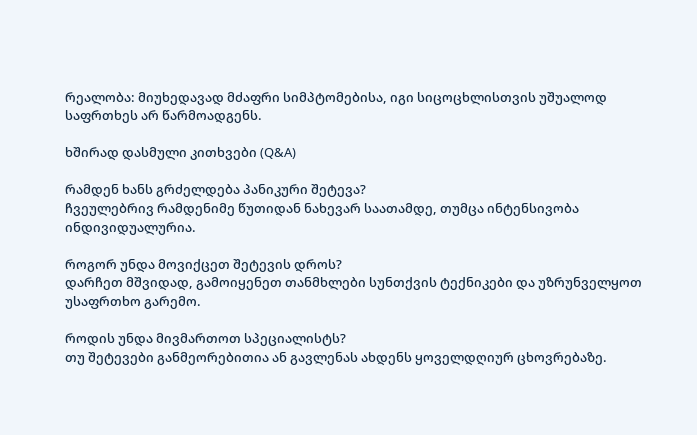რეალობა: მიუხედავად მძაფრი სიმპტომებისა, იგი სიცოცხლისთვის უშუალოდ საფრთხეს არ წარმოადგენს.

ხშირად დასმული კითხვები (Q&A)

რამდენ ხანს გრძელდება პანიკური შეტევა?
ჩვეულებრივ რამდენიმე წუთიდან ნახევარ საათამდე, თუმცა ინტენსივობა ინდივიდუალურია.

როგორ უნდა მოვიქცეთ შეტევის დროს?
დარჩეთ მშვიდად, გამოიყენეთ თანმხლები სუნთქვის ტექნიკები და უზრუნველყოთ უსაფრთხო გარემო.

როდის უნდა მივმართოთ სპეციალისტს?
თუ შეტევები განმეორებითია ან გავლენას ახდენს ყოველდღიურ ცხოვრებაზე.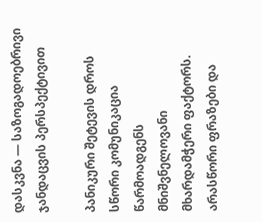დასკვნა — საზოგადოებრივი ჯანდაცვის პერსპექტივით

პანიკური შეტევის დროს სწორი კომუნიკაცია წარმოადგენს მნიშვნელოვანი მხარდამჭერი ფაქტორს. არასწორი ფრაზები და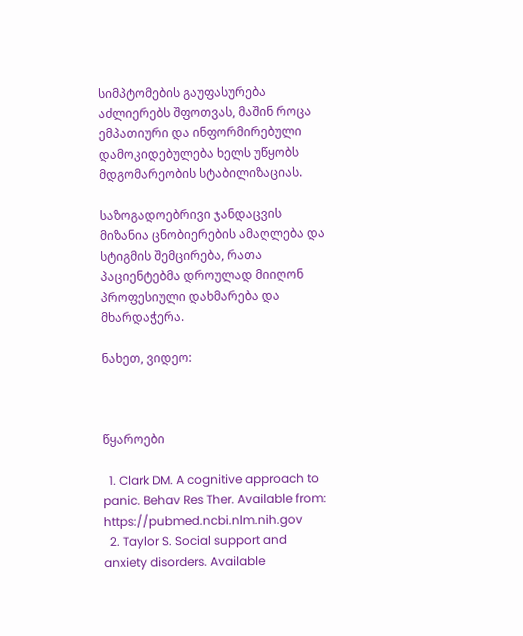სიმპტომების გაუფასურება აძლიერებს შფოთვას, მაშინ როცა ემპათიური და ინფორმირებული დამოკიდებულება ხელს უწყობს მდგომარეობის სტაბილიზაციას.

საზოგადოებრივი ჯანდაცვის მიზანია ცნობიერების ამაღლება და სტიგმის შემცირება, რათა პაციენტებმა დროულად მიიღონ პროფესიული დახმარება და მხარდაჭერა.

ნახეთ, ვიდეო:



წყაროები

  1. Clark DM. A cognitive approach to panic. Behav Res Ther. Available from: https://pubmed.ncbi.nlm.nih.gov
  2. Taylor S. Social support and anxiety disorders. Available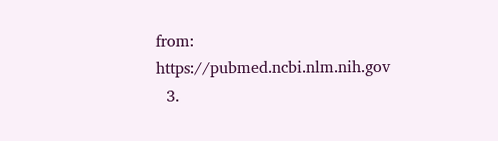from: https://pubmed.ncbi.nlm.nih.gov
  3.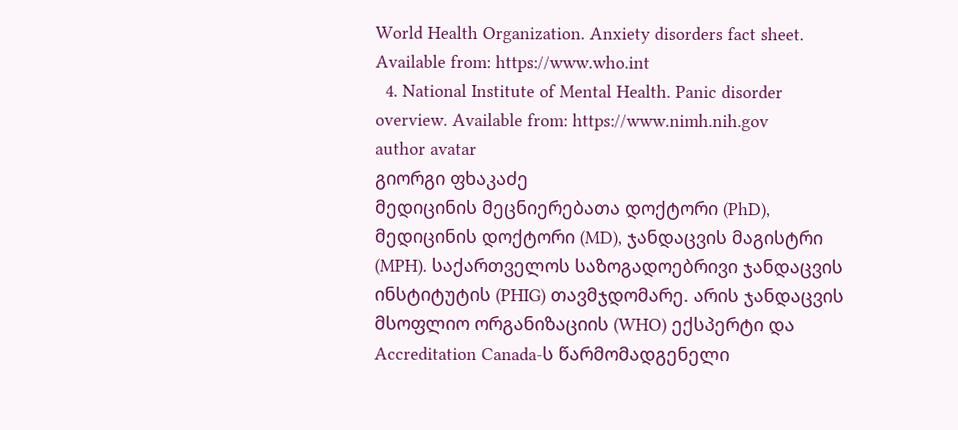World Health Organization. Anxiety disorders fact sheet. Available from: https://www.who.int
  4. National Institute of Mental Health. Panic disorder overview. Available from: https://www.nimh.nih.gov
author avatar
გიორგი ფხაკაძე
მედიცინის მეცნიერებათა დოქტორი (PhD), მედიცინის დოქტორი (MD), ჯანდაცვის მაგისტრი (MPH). საქართველოს საზოგადოებრივი ჯანდაცვის ინსტიტუტის (PHIG) თავმჯდომარე. არის ჯანდაცვის მსოფლიო ორგანიზაციის (WHO) ექსპერტი და Accreditation Canada-ს წარმომადგენელი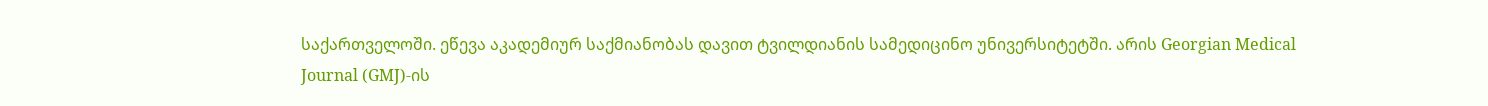საქართველოში. ეწევა აკადემიურ საქმიანობას დავით ტვილდიანის სამედიცინო უნივერსიტეტში. არის Georgian Medical Journal (GMJ)-ის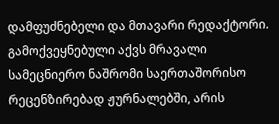დამფუძნებელი და მთავარი რედაქტორი. გამოქვეყნებული აქვს მრავალი სამეცნიერო ნაშრომი საერთაშორისო რეცენზირებად ჟურნალებში, არის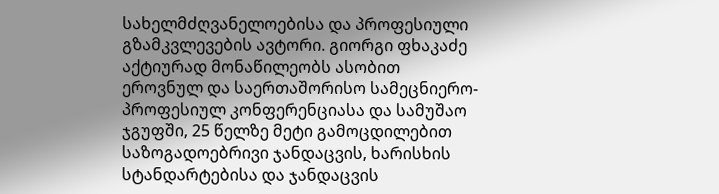სახელმძღვანელოებისა და პროფესიული გზამკვლევების ავტორი. გიორგი ფხაკაძე აქტიურად მონაწილეობს ასობით ეროვნულ და საერთაშორისო სამეცნიერო-პროფესიულ კონფერენციასა და სამუშაო ჯგუფში, 25 წელზე მეტი გამოცდილებით საზოგადოებრივი ჯანდაცვის, ხარისხის სტანდარტებისა და ჯანდაცვის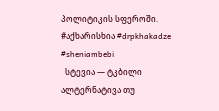პოლიტიკის სფეროში. #აქხარისხია #drpkhakadze #sheniambebi
  სტევია — ტკბილი ალტერნატივა თუ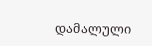დამალული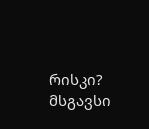რისკი?
მსგავსი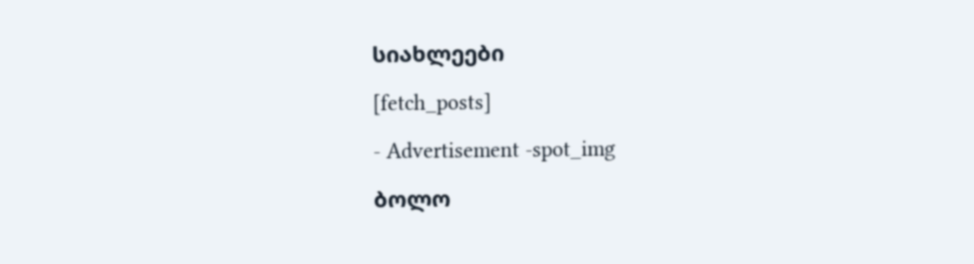სიახლეები

[fetch_posts]

- Advertisement -spot_img

ბოლო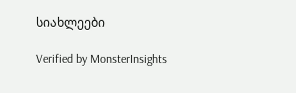სიახლეები

Verified by MonsterInsights